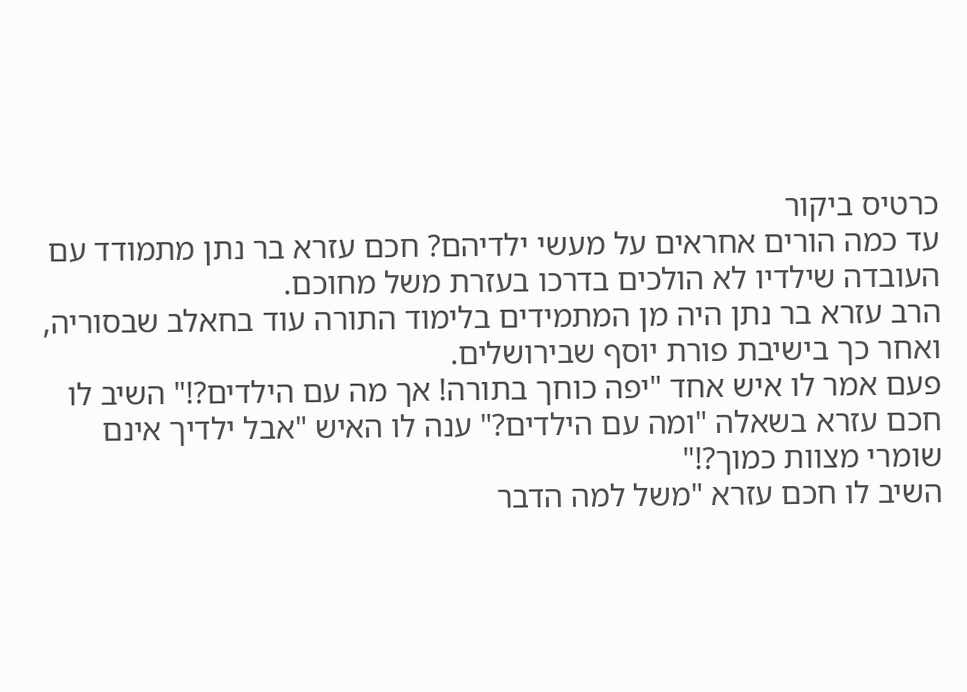כרטיס ביקור
עד כמה הורים אחראים על מעשי ילדיהם? חכם עזרא בר נתן מתמודד עם העובדה שילדיו לא הולכים בדרכו בעזרת משל מחוכם.
הרב עזרא בר נתן היה מן המתמידים בלימוד התורה עוד בחאלב שבסוריה, ואחר כך בישיבת פורת יוסף שבירושלים.
פעם אמר לו איש אחד "יפה כוחך בתורה! אך מה עם הילדים?!" השיב לו חכם עזרא בשאלה "ומה עם הילדים?" ענה לו האיש "אבל ילדיך אינם שומרי מצוות כמוך?!"
השיב לו חכם עזרא "משל למה הדבר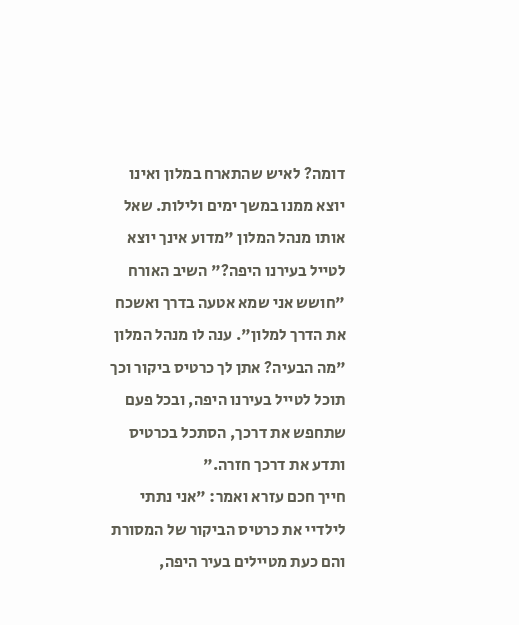דומה? לאיש שהתארח במלון ואינו יוצא ממנו במשך ימים ולילות. שאל אותו מנהל המלון "מדוע אינך יוצא לטייל בעירנו היפה?" השיב האורח "חושש אני שמא אטעה בדרך ואשכח את הדרך למלון". ענה לו מנהל המלון "מה הבעיה? אתן לך כרטיס ביקור וכך תוכל לטייל בעירנו היפה, ובכל פעם שתחפש את דרכך, הסתכל בכרטיס ותדע את דרכך חזרה."
חייך חכם עזרא ואמר: "אני נתתי לילדיי את כרטיס הביקור של המסורת והם כעת מטיילים בעיר היפה,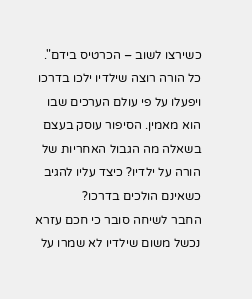כשירצו לשוב – הכרטיס בידם".
כל הורה רוצה שילדיו ילכו בדרכו ויפעלו על פי עולם הערכים שבו הוא מאמין. הסיפור עוסק בעצם בשאלה מה הגבול האחריות של הורה על ילדיו? כיצד עליו להגיב כשאינם הולכים בדרכו?
החבר לשיחה סובר כי חכם עזרא נכשל משום שילדיו לא שמרו על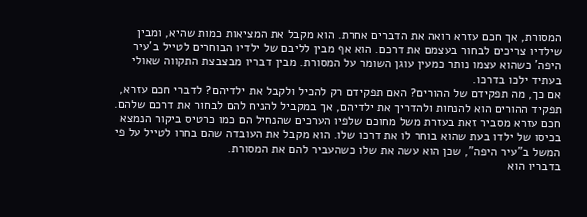המסורת, אך חכם עזרא רואה את הדברים אחרת. הוא מקבל את המציאות כמות שהיא, ומבין שילדיו צריכים לבחור בעצמם את דרכם. הוא אף מבין לליבם של ילדיו הבוחרים לטייל ב'עיר היפה' כשהוא עצמו נותר כמעין עוגן השומר על המסורת. מבין דבריו מבצבצת התקווה שאולי בעתיד ילכו בדרכו.
אם כך, מה תפקידם של ההורים? האם תפקידם רק להכיל ולקבל את ילדיהם? לדברי חכם עזרא, תפקיד ההורים הוא להנחות ולהדריך את ילדיהם, אך במקביל להניח להם לבחור את דרכם שלהם.
חכם עזרא מסביר זאת בעזרת משל מחוכם שלפיו הערכים שהנחיל הם כמו כרטיס ביקור הנמצא בכיסו של ילדו בעת שהוא בוחר לו את דרכו שלו. הוא מקבל את העובדה שהם בחרו לטייל על פי המשל ב"עיר היפה", שכן הוא עשה את שלו כשהעביר להם את המסורת.
בדבריו הוא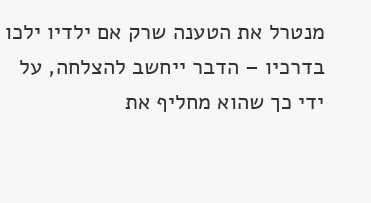מנטרל את הטענה שרק אם ילדיו ילכו בדרכיו – הדבר ייחשב להצלחה, על ידי כך שהוא מחליף את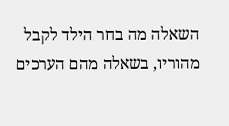השאלה מה בחר הילד לקבל מהוריו, בשאלה מהם הערכים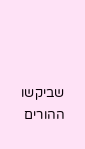שביקשו ההורים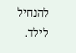להנחיל לילד.